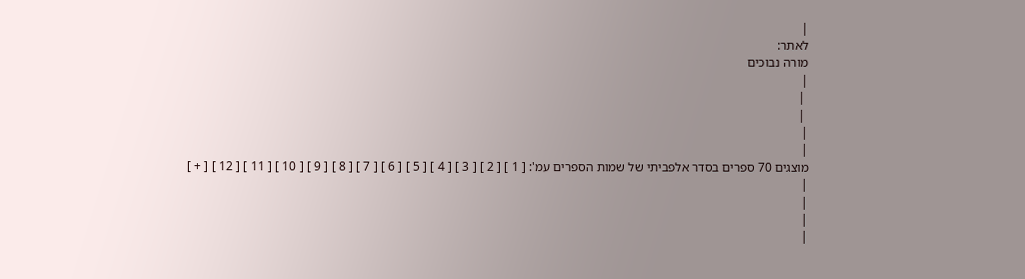|
לאתר:
מורה נבוכים
|
 |
 |
|
|
מוצגים 70 ספרים בסדר אלפביתי של שמות הספרים עמ': [ 1 ] [ 2 ] [ 3 ] [ 4 ] [ 5 ] [ 6 ] [ 7 ] [ 8 ] [ 9 ] [ 10 ] [ 11 ] [ 12 ] [ + ]
|
|
|
|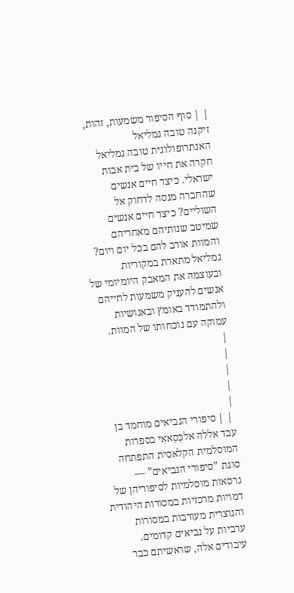| | סוף הסיפור משמעות, זהות, זיקנה טובה גמליאל האנתרופולוגית טובה גמליאל חקרה את חייו של בית אבות ישראלי. כיצד חיים אנשים שהחברה מנסה לדחוק אל השוליים? כיצד חיים אנשים שמיטב שנותיהם מאחריהם והמוות אורב להם בכל יום ויום? גמליאל מתארת במקוריות ובעוצמה את המאבק היומיומי של אנשים להעניק משמעות לחייהם ולהתמודד באומץ ובאנושיות עמוקה עם נוכחותו של המוות.
|
|
|
|
|
 | | סיפורי הנביאים מוחמד בן עבד אללה אלכִּסַאאִי בספרות המוסלמית הקלאסית התפתחה סוגת ”סיפורי הנביאים” —
גרסאות מוסלמיות לסיפוריהן של דמויות מרכזיות במסורות היהודית
והנוצרית מעורבות במסורות ערביות על נביאים קדומים.
עיבודים אלה, שראשיתם כבר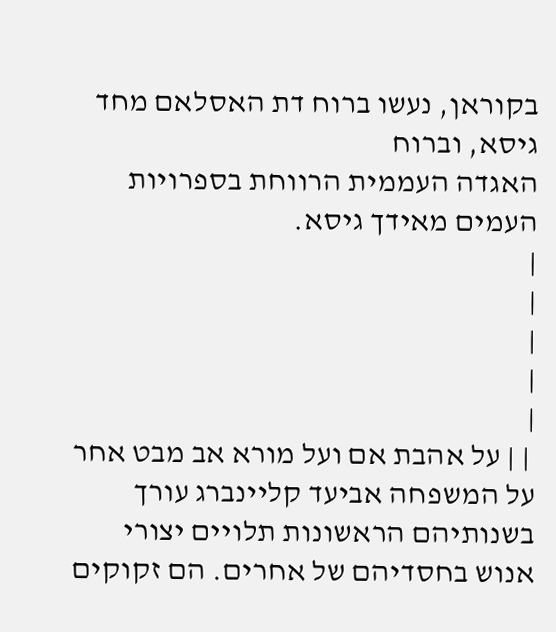בקוראן, נעשו ברוח דת האסלאם מחד גיסא, וברוח
האגדה העממית הרווחת בספרויות העמים מאידך גיסא.
|
|
|
|
|
 | | על אהבת אם ועל מורא אב מבט אחר על המשפחה אביעד קליינברג עורך בשנותיהם הראשונות תלויים יצורי אנוש בחסדיהם של אחרים. הם זקוקים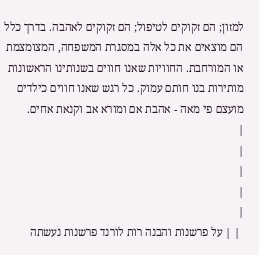למזון; הם זקוקים לטיפול; הם זקוקים לאהבה. בדרך כלל הם מוצאים את כל אלה במסגרת המשפחה, המצומצמת או המורחבת. החוויות שאנו חווים בשנותינו הראשונות מותירות בנו חותם עמוק. כל רגש שאנו חווים כילדים מועצם פי מאה - אהבת אם ומורא אב וקנאת אחים.
|
|
|
|
|
 | | על פרשנות והבנה רות לורנד פרשנות נעשתה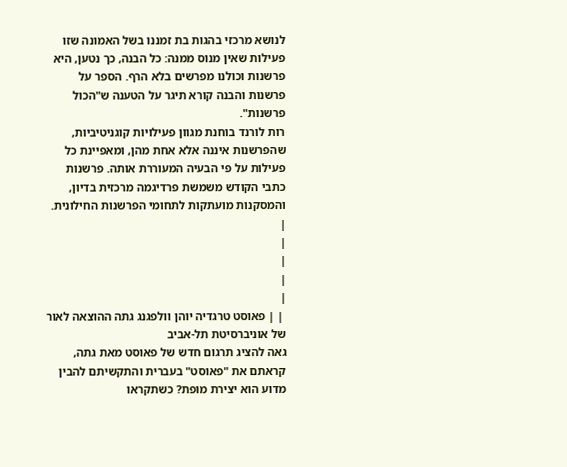לנושא מרכזי בהגות בת זמננו בשל האמונה שזו פעילות שאין מנוס ממנה: כל הבנה, כך נטען, היא פרשנות וכולנו מפרשים בלא הרף. הספר על פרשנות והבנה קורא תיגר על הטענה ש"הכול פרשנות".
רות לורנד בוחנת מגוון פעילויות קוגניטיביות, שהפרשנות איננה אלא אחת מהן, ומאפיינת כל פעילות על פי הבעיה המעוררת אותה. פרשנות כתבי הקודש משמשת פרדיגמה מרכזית בדיון, והמסקנות מועתקות לתחומי הפרשנות החילונית.
|
|
|
|
|
 | | פאוסט טרגדיה יוהן וולפגנג גתה ההוצאה לאור של אוניברסיטת תל-אביב
גאה להציג תרגום חדש של פאוסט מאת גתה, קראתם את "פאוסט" בעברית והתקשיתם להבין מדוע הוא יצירת מופת? כשתקראו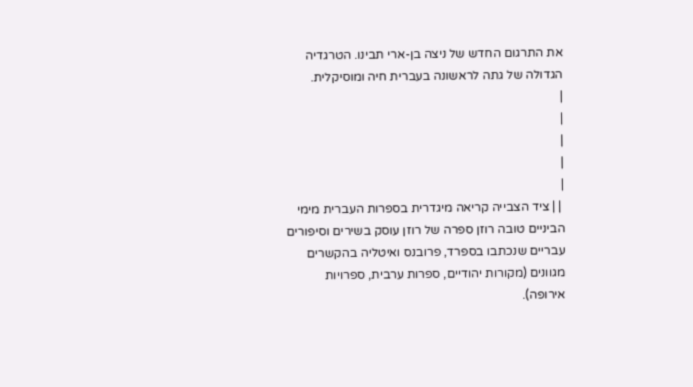את התרגום החדש של ניצה בן-ארי תבינו. הטרגדיה הגדולה של גתה לראשונה בעברית חיה ומוסיקלית.
|
|
|
|
|
 | | ציד הצבייה קריאה מיגדרית בספרות העברית מימי הביניים טובה רוזן ספרה של רוזן עוסק בשירים וסיפורים עבריים שנכתבו בספרד, פרובנס ואיטליה בהקשרים מגוונים (מקורות יהודיים, ספרות ערבית, ספרויות אירופה).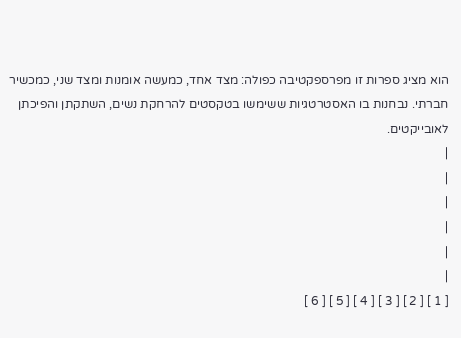הוא מציג ספרות זו מפרספקטיבה כפולה: מצד אחד, כמעשה אומנות ומצד שני, כמכשיר חברתי. נבחנות בו האסטרטגיות ששימשו בטקסטים להרחקת נשים, השתקתן והפיכתן לאובייקטים.
|
|
|
|
|
|
[ 1 ] [ 2 ] [ 3 ] [ 4 ] [ 5 ] [ 6 ]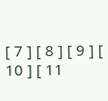[ 7 ] [ 8 ] [ 9 ] [ 10 ] [ 11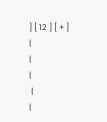] [ 12 ] [ + ]
|
|
|
 |
|